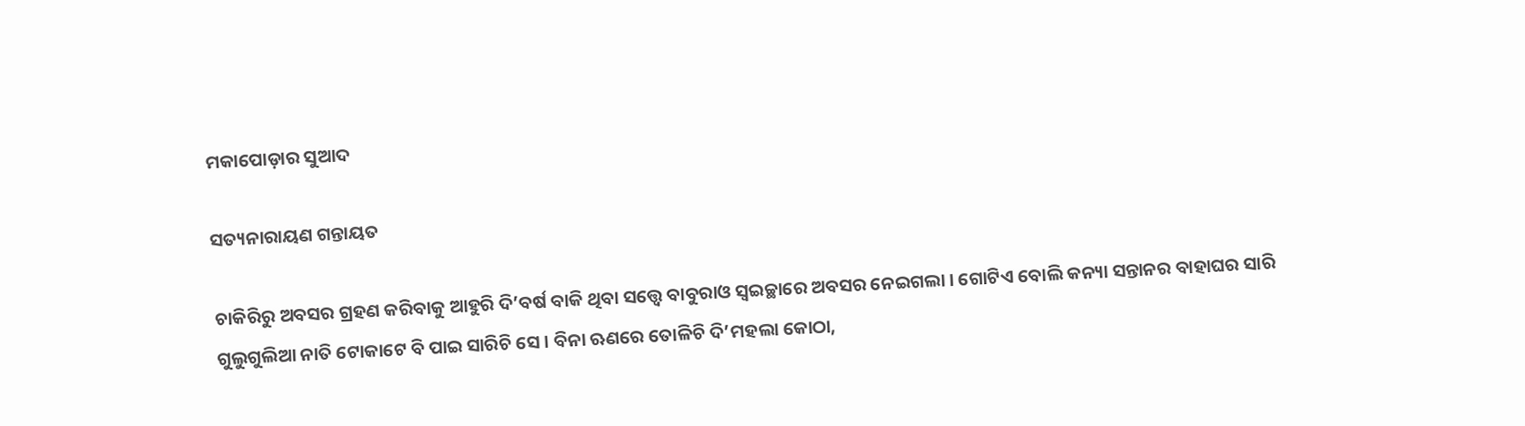ମକାପୋଡ଼ାର ସୁଆଦ

ସତ୍ୟନାରାୟଣ ଗନ୍ତାୟତ

ଚାକିରିରୁ ଅବସର ଗ୍ରହଣ କରିବାକୁ ଆହୁରି ଦି’ବର୍ଷ ବାକି ଥିବା ସତ୍ତ୍ୱେ ବାବୁରାଓ ସ୍ୱଇଚ୍ଛାରେ ଅବସର ନେଇଗଲା। ଗୋଟିଏ ବୋଲି କନ୍ୟା ସନ୍ତାନର ବାହାଘର ସାରି ଗୁଲୁଗୁଲିଆ ନାତି ଟୋକାଟେ ବି ପାଇ ସାରିଚି ସେ। ବିନା ଋଣରେ ତୋଳିଚି ଦି’ମହଲା କୋଠା,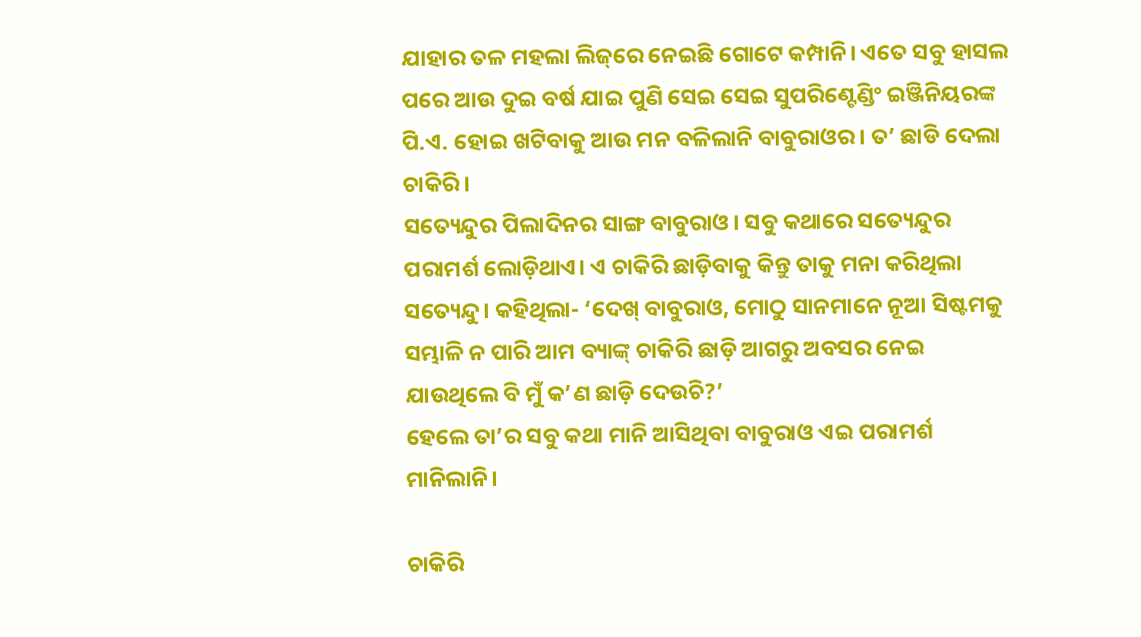ଯାହାର ତଳ ମହଲା ଲିଜ୍‌ରେ ନେଇଛି ଗୋଟେ କମ୍ପାନି। ଏତେ ସବୁ ହାସଲ ପରେ ଆଉ ଦୁଇ ବର୍ଷ ଯାଇ ପୁଣି ସେଇ ସେଇ ସୁପରିଣ୍ଟେଣ୍ଡିଂ ଇଞ୍ଜିନିୟରଙ୍କ ପି.ଏ. ହୋଇ ଖଟିବାକୁ ଆଉ ମନ ବଳିଲାନି ବାବୁରାଓର। ତ’ ଛାଡି ଦେଲା ଚାକିରି।
ସତ୍ୟେନ୍ଦୁର ପିଲାଦିନର ସାଙ୍ଗ ବାବୁରାଓ। ସବୁ କଥାରେ ସତ୍ୟେନ୍ଦୁର ପରାମର୍ଶ ଲୋଡ଼ିଥାଏ। ଏ ଚାକିରି ଛାଡ଼ିବାକୁ କିନ୍ତୁ ତାକୁ ମନା କରିଥିଲା ସତ୍ୟେନ୍ଦୁ। କହିଥିଲା- ‘ଦେଖ୍ ବାବୁରାଓ, ମୋଠୁ ସାନମାନେ ନୂଆ ସିଷ୍ଟମକୁ ସମ୍ଭାଳି ନ ପାରି ଆମ ବ୍ୟାଙ୍କ୍‌ ଚାକିରି ଛାଡ଼ି ଆଗରୁ ଅବସର ନେଇ ଯାଉଥିଲେ ବି ମୁଁ କ’ଣ ଛାଡ଼ି ଦେଉଚି?’
ହେଲେ ତା’ର ସବୁ କଥା ମାନି ଆସିଥିବା ବାବୁରାଓ ଏଇ ପରାମର୍ଶ ମାନିଲାନି।

ଚାକିରି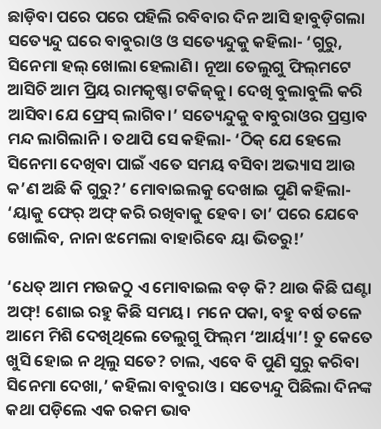ଛାଡ଼ିବା ପରେ ପରେ ପହିଲି ରବିବାର ଦିନ ଆସି ହାବୁଡ଼ିଗଲା ସତ୍ୟେନ୍ଦୁ ଘରେ ବାବୁରାଓ ଓ ସତ୍ୟେନ୍ଦୁକୁ କହିଲା- ‘ଗୁରୁ, ସିନେମା ହଲ୍‌ ଖୋଲା ହେଲାଣି। ନୂଆ ତେଲୁଗୁ ଫିଲ୍‌ମଟେ ଆସିଚି ଆମ ପ୍ରିୟ ରାମକୃଷ୍ଣା ଟକିଜ୍‌କୁ। ଦେଖି ବୁଲାବୁଲି କରି ଆସିବା ଯେ ଫ୍ରେସ୍ ଲାଗିବ।’ ସତ୍ୟେନ୍ଦୁକୁ ବାବୁରାଓର ପ୍ରସ୍ତାବ ମନ୍ଦ ଲାଗିଲାନି। ତଥାପି ସେ କହିଲା- ‘ଠିକ୍ ଯେ ହେଲେ ସିନେମା ଦେଖିବା ପାଇଁ ଏତେ ସମୟ ବସିବା ଅଭ୍ୟାସ ଆଉ କ’ଣ ଅଛି କି ଗୁରୁ?’ ମୋବାଇଲକୁ ଦେଖାଇ ପୁଣି କହିଲା- ‘ୟାକୁ ଫେର୍ ଅଫ୍ କରି ରଖିବାକୁ ହେବ। ତା’ ପରେ ଯେବେ ଖୋଲିବ, ନାନା ଝମେଲା ବାହାରିବେ ୟା ଭିତରୁ!’

‘ଧେତ୍ ଆମ ମଉଜଠୁ ଏ ମୋବାଇଲ ବଡ଼ କି? ଥାଉ କିଛି ଘଣ୍ଟା ଅଫ୍! ଶୋଇ ରହୁ କିଛି ସମୟ। ମନେ ପକା, ବହୁ ବର୍ଷ ତଳେ ଆମେ ମିଶି ଦେଖିଥିଲେ ତେଲୁଗୁ ଫିଲ୍‌ମ ‘ଆର୍ୟ୍ୟା’! ତୁ କେତେ ଖୁସି ହୋଇ ନ ଥିଲୁ ସତେ? ଚାଲ, ଏବେ ବି ପୁଣି ସୁରୁ କରିବା ସିନେମା ଦେଖା,’ କହିଲା ବାବୁରାଓ। ସତ୍ୟେନ୍ଦୁ ପିଛିଲା ଦିନଙ୍କ କଥା ପଡ଼ିଲେ ଏକ ରକମ ଭାବ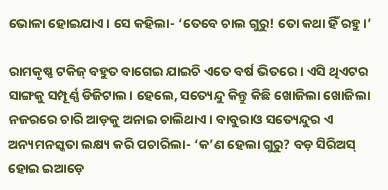ଭୋଳା ହୋଇଯାଏ। ସେ କହିଲା- ‘ତେବେ ଚାଲ ଗୁରୁ! ତୋ କଥା ହିଁ ରହୁ।’

ରାମକୃଷ୍ଣ ଟକିଜ୍‌ ବହୁତ ବାଗେଇ ଯାଇଚି ଏତେ ବର୍ଷ ଭିତରେ। ଏସି ଥିଏଟର ସାଙ୍ଗକୁ ସମ୍ପୂର୍ଣ୍ଣ ଡିଜିଟାଲ। ହେଲେ, ସତ୍ୟେନ୍ଦୁ କିନ୍ତୁ କିଛି ଖୋଜିଲା ଖୋଜିଲା ନଜରରେ ଚାରି ଆଡ଼କୁ ଅନାଇ ଚାଲିଥାଏ। ବାବୁରାଓ ସତ୍ୟେନ୍ଦୁର ଏ ଅନ୍ୟମନସ୍କତା ଲକ୍ଷ୍ୟ କରି ପଚାରିଲା- ‘କ’ଣ ହେଲା ଗୁରୁ? ବଡ଼ ସିରିଅସ୍‌ ହୋଇ ଇଆଡ଼େ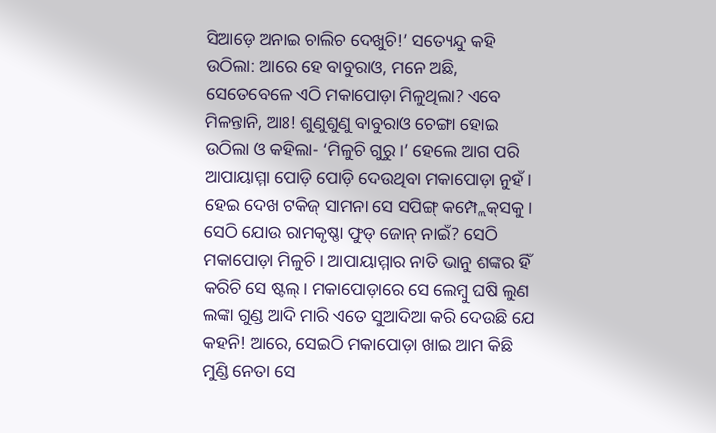ସିଆଡ଼େ ଅନାଇ ଚାଲିଚ ଦେଖୁଚି!’ ସତ୍ୟେନ୍ଦୁ କହି ଉଠିଲା: ଆରେ ହେ ବାବୁରାଓ, ମନେ ଅଛି, ସେତେବେଳେ ଏଠି ମକାପୋଡ଼ା ମିଳୁଥିଲା? ଏବେ ମିଳନ୍ତାନି, ଆଃ! ଶୁଣୁଶୁଣୁ ବାବୁରାଓ ଚେଙ୍ଗା ହୋଇ ଉଠିଲା ଓ କହିଲା- ‘ମିଳୁଚି ଗୁରୁ।’ ହେଲେ ଆଗ ପରି ଆପାୟାମ୍ମା ପୋଡ଼ି ପୋଡ଼ି ଦେଉଥିବା ମକାପୋଡ଼ା ନୁହଁ। ହେଇ ଦେଖ ଟକିଜ୍‌ ସାମନା ସେ ସପିଙ୍ଗ୍‌ କମ୍ପ୍ଲେକ୍‌ସକୁ। ସେଠି ଯୋଉ ରାମକୃଷ୍ଣା ଫୁଡ୍ ଜୋନ୍ ନାଇଁ? ସେଠି ମକାପୋଡ଼ା ମିଳୁଚି। ଆପାୟାମ୍ମାର ନାତି ଭାନୁ ଶଙ୍କର ହିଁ କରିଚି ସେ ଷ୍ଟଲ୍‌। ମକାପୋଡ଼‌ାରେ ସେ ଲେମ୍ବୁ ଘଷି ଲୁଣ ଲଙ୍କା ଗୁଣ୍ଡ ଆଦି ମାରି ଏତେ ସୁଆଦିଆ କରି ଦେଉଛି ଯେ କହନି! ଆରେ, ସେଇଠି ମକାପୋଡ଼ା ଖାଇ ଆମ କିଛି ମୁଣ୍ଡି ନେତା ସେ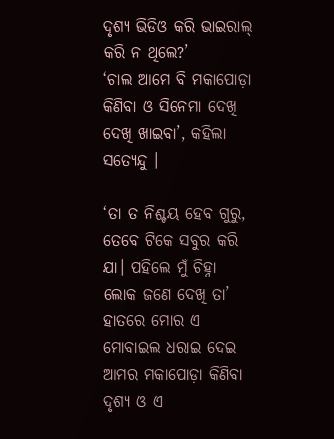ଦୃଶ୍ୟ ଭିଡିଓ କରି ଭାଇରାଲ୍‌ କରି ନ ଥିଲେ?’
‘ଚାଲ ଆମେ ବି ମକାପୋଡ଼ା କିଣିବା ଓ ସିନେମା ଦେଖି ଦେଖି ଖାଇବା’, କହିଲା ସତ୍ୟେନ୍ଦୁ ।

‘ତା ତ ନିଶ୍ଚୟ ହେବ ଗୁରୁ, ତେବେ ଟିକେ ସବୁର କରି ଯା। ପହିଲେ ମୁଁ ଚିହ୍ନା ଲୋକ ଜଣେ ଦେଖି ତା’ ହାତରେ ମୋର ଏ ମୋବାଇଲ ଧରାଇ ଦେଇ ଆମର ମକାପୋଡ଼ା କିଣିବା ଦୃଶ୍ୟ ଓ ଏ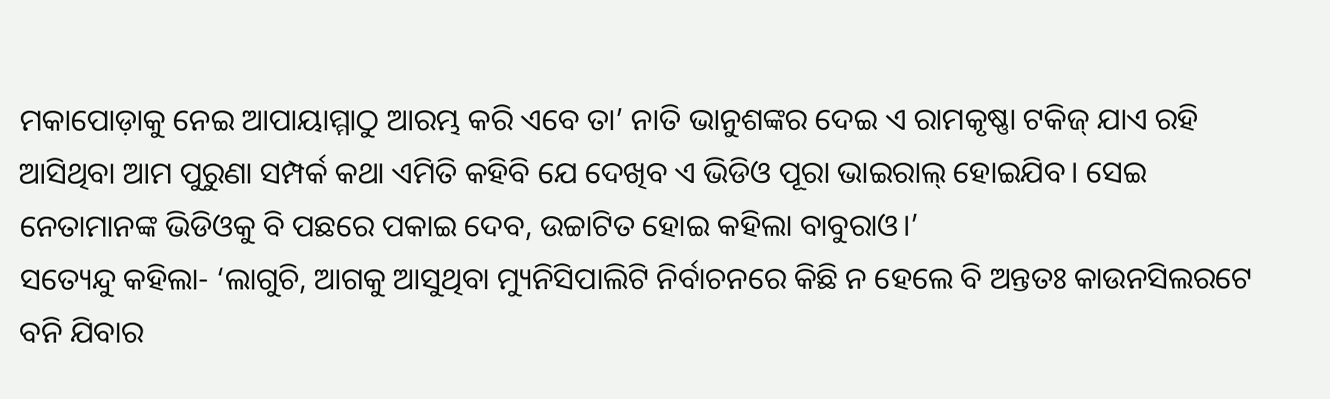ମକାପୋଡ଼ାକୁ ନେଇ ଆପାୟାମ୍ମାଠୁ ଆରମ୍ଭ କରି ଏବେ ତା’ ନାତି ଭାନୁଶଙ୍କର ଦେଇ ଏ ରାମକୃଷ୍ଣା ଟକିଜ୍‌ ଯାଏ ରହି ଆସିଥିବା ଆମ ପୁରୁଣା ସମ୍ପର୍କ କଥା ଏମିତି କହିବି ଯେ ଦେଖିବ ଏ ଭିଡିଓ ପୂରା ଭାଇରାଲ୍‌ ହୋଇଯିବ। ସେଇ ନେତାମାନଙ୍କ ଭିଡିଓକୁ ବି ପଛରେ ପକାଇ ଦେବ, ଉଚ୍ଚାଟିତ ହୋଇ କହିଲା ବାବୁରାଓ।’
ସତ୍ୟେନ୍ଦୁ କହିଲା- ‘ଲାଗୁଚି, ଆଗକୁ ଆସୁଥିବା ମ୍ୟୁନିସିପାଲିଟି ନିର୍ବାଚନରେ କିଛି ନ ହେଲେ ବି ଅନ୍ତତଃ କାଉନସିଲରଟେ ବନି ଯିବାର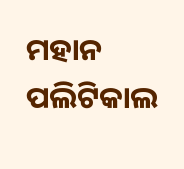ମହାନ ପଲିଟିକାଲ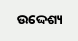ଉଦ୍ଦେଶ୍ୟ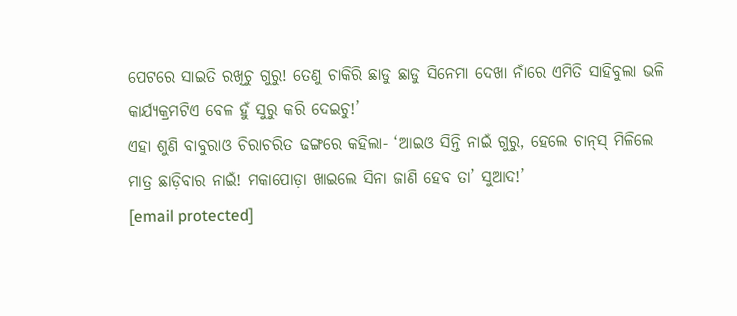ପେଟରେ ସାଇତି ରଖିଚୁ ଗୁରୁ! ତେଣୁ ଚାକିରି ଛାଡୁ ଛାଡୁ ସିନେମା ଦେଖା ନାଁରେ ଏମିତି ସାହିବୁଲା ଭଳି କାର୍ଯ୍ୟକ୍ରମଟିଏ ବେଳ ହୁଁ ସୁରୁ କରି ଦେଇଚୁ!’
ଏହା ଶୁଣି ବାବୁରାଓ ଚିରାଚରିତ ଢଙ୍ଗରେ କହିଲା- ‘ଆଇଓ ସିନ୍ତି ନାଇଁ ଗୁରୁ, ହେଲେ ଚାନ୍‌ସ୍ ମିଳିଲେ ମାତ୍ର ଛାଡ଼ିବାର ନାଇଁ! ମକାପୋଡ଼ା ଖାଇଲେ ସିନା ଜାଣି ହେବ ତା’ ସୁଆଦ!’
[email protected]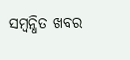ସମ୍ବନ୍ଧିତ ଖବର